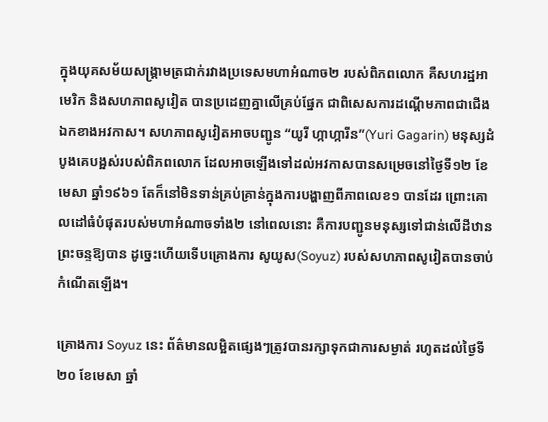ក្នុងយុគសម័យសង្រ្គាមត្រជាក់រវាងប្រទេសមហាអំណាច២ របស់ពិភពលោក គឺសហរដ្ឋអាមេរិក និងសហភាពសូវៀត បានប្រដេញគ្នាលើគ្រប់ផ្នែក ជាពិសេសការដណ្តើមភាពជាជើងឯកខាងអវកាស។ សហភាពសូវៀតអាចបញ្ជូន “យូរី ហ្កាហ្ការីន”(Yuri Gagarin) មនុស្សដំបូងគេបង្អស់របស់ពិភពលោក ដែលអាចឡើងទៅដល់អវកាសបានសម្រេចនៅថ្ងៃទី១២ ខែមេសា ឆ្នាំ១៩៦១ តែក៏នៅមិនទាន់គ្រប់គ្រាន់ក្នុងការបង្ហាញពីភាពលេខ១ បានដែរ ព្រោះគោលដៅធំបំផុតរបស់មហាអំណាចទាំង២ នៅពេលនោះ គឺការបញ្ជូនមនុស្សទៅជាន់លើដីឋានព្រះចន្ទឱ្យបាន ដូច្នេះហើយទើបគ្រោងការ សូយូស(Soyuz) របស់សហភាពសូវៀតបានចាប់កំណើតឡើង។

គ្រោងការ Soyuz នេះ ព័ត៌មានលម្អិតផ្សេងៗត្រូវបានរក្សាទុកជាការសម្ងាត់ រហូតដល់ថ្ងៃទី២០ ខែមេសា ឆ្នាំ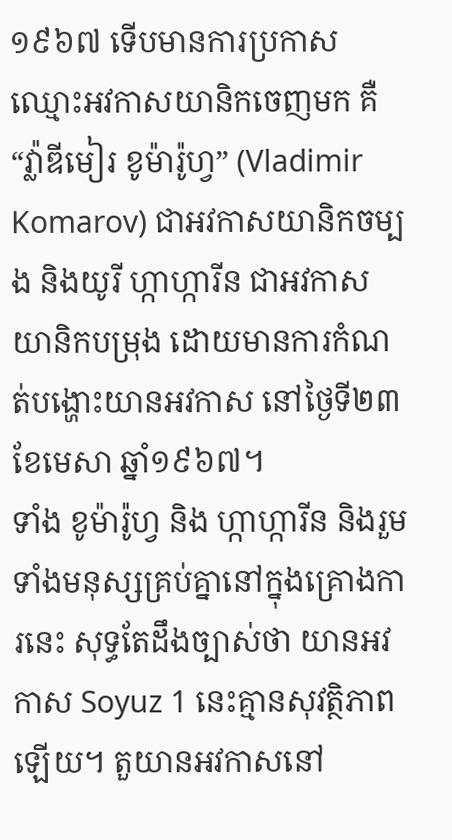១៩៦៧ ទើបមានការប្រកាសឈ្មោះអវកាសយានិកចេញមក គឺ “វ្ល៉ាឌីមៀរ ខូម៉ារ៉ូហ្វ” (Vladimir Komarov) ជាអវកាសយានិកចម្បង និងយូរី ហ្កាហ្ការីន ជាអវកាសយានិកបម្រុង ដោយមានការកំណត់បង្ហោះយានអវកាស នៅថ្ងៃទី២៣ ខែមេសា ឆ្នាំ១៩៦៧។
ទាំង ខូម៉ារ៉ូហ្វ និង ហ្កាហ្ការីន និងរួមទាំងមនុស្សគ្រប់គ្នានៅក្នុងគ្រោងការនេះ សុទ្ធតែដឹងច្បាស់ថា យានអវកាស Soyuz 1 នេះគ្មានសុវត្ថិភាពឡើយ។ តួយានអវកាសនៅ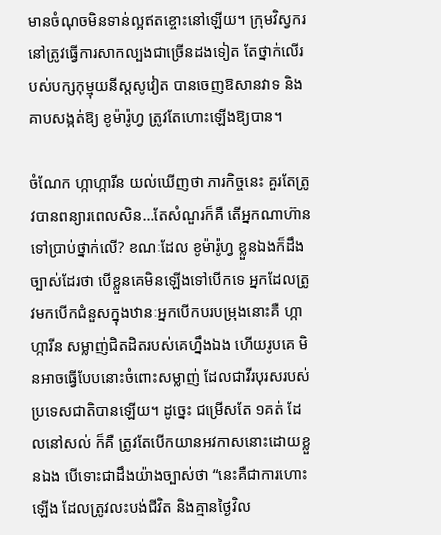មានចំណុចមិនទាន់ល្អឥតខ្ចោះនៅឡើយ។ ក្រុមវិស្វករនៅត្រូវធ្វើការសាកល្បងជាច្រើនដងទៀត តែថ្នាក់លើរបស់បក្សកុម្មុយនីស្តសូវៀត បានចេញឱសានវាទ និងគាបសង្កត់ឱ្យ ខូម៉ារ៉ូហ្វ ត្រូវតែហោះឡើងឱ្យបាន។

ចំណែក ហ្កាហ្ការីន យល់ឃើញថា ភារកិច្ចនេះ គួរតែត្រូវបានពន្យារពេលសិន…តែសំណួរក៏គឺ តើអ្នកណាហ៊ានទៅប្រាប់ថ្នាក់លើ? ខណៈដែល ខូម៉ារ៉ូហ្វ ខ្លួនឯងក៏ដឹងច្បាស់ដែរថា បើខ្លួនគេមិនឡើងទៅបើកទេ អ្នកដែលត្រូវមកបើកជំនួសក្នុងឋានៈអ្នកបើកបរបម្រុងនោះគឺ ហ្កាហ្ការីន សម្លាញ់ជិតដិតរបស់គេហ្នឹងឯង ហើយរូបគេ មិនអាចធ្វើបែបនោះចំពោះសម្លាញ់ ដែលជាវីរបុរសរបស់ប្រទេសជាតិបានឡើយ។ ដូច្នេះ ជម្រើសតែ ១គត់ ដែលនៅសល់ ក៏គឺ ត្រូវតែបើកយានអវកាសនោះដោយខ្លួនឯង បើទោះជាដឹងយ៉ាងច្បាស់ថា “នេះគឺជាការហោះឡើង ដែលត្រូវលះបង់ជីវិត និងគ្មានថ្ងៃវិល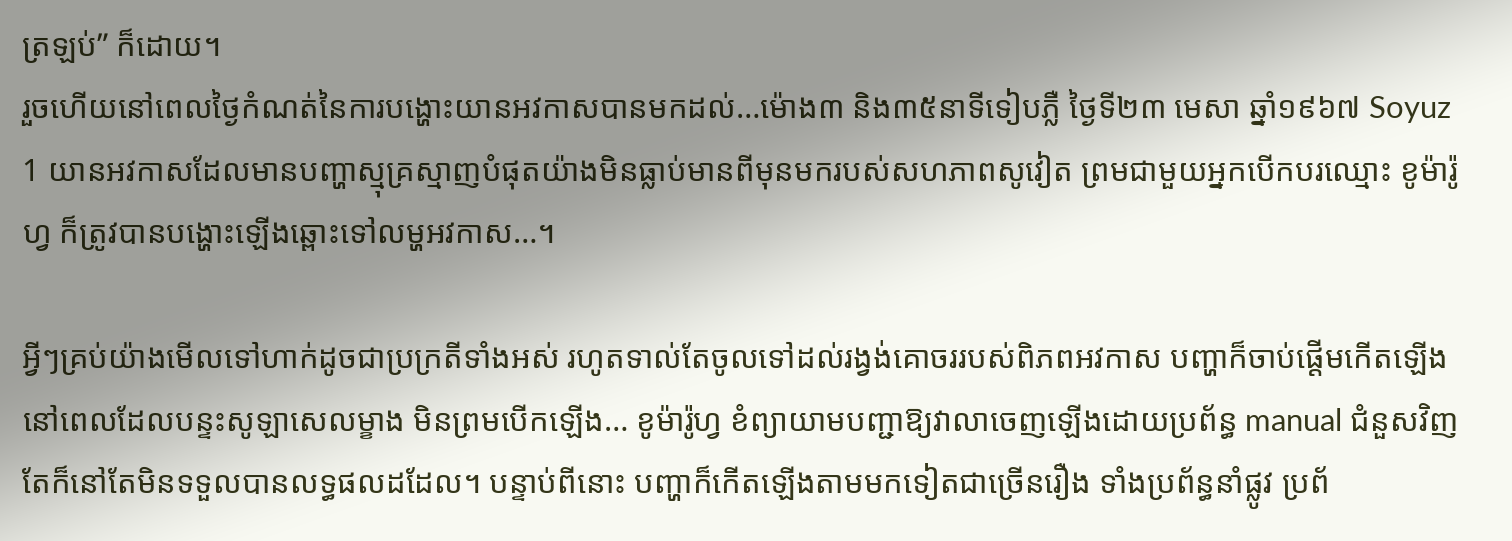ត្រឡប់” ក៏ដោយ។
រួចហើយនៅពេលថ្ងៃកំណត់នៃការបង្ហោះយានអវកាសបានមកដល់…ម៉ោង៣ និង៣៥នាទីទៀបភ្លឺ ថ្ងៃទី២៣ មេសា ឆ្នាំ១៩៦៧ Soyuz 1 យានអវកាសដែលមានបញ្ហាស្មុគ្រស្មាញបំផុតយ៉ាងមិនធ្លាប់មានពីមុនមករបស់សហភាពសូវៀត ព្រមជាមួយអ្នកបើកបរឈ្មោះ ខូម៉ារ៉ូហ្វ ក៏ត្រូវបានបង្ហោះឡើងឆ្ពោះទៅលម្ហអវកាស…។

អ្វីៗគ្រប់យ៉ាងមើលទៅហាក់ដូចជាប្រក្រតីទាំងអស់ រហូតទាល់តែចូលទៅដល់រង្វង់គោចររបស់ពិភពអវកាស បញ្ហាក៏ចាប់ផ្តើមកើតឡើង នៅពេលដែលបន្ទះសូឡាសេលម្ខាង មិនព្រមបើកឡើង… ខូម៉ារ៉ូហ្វ ខំព្យាយាមបញ្ជាឱ្យវាលាចេញឡើងដោយប្រព័ន្ធ manual ជំនួសវិញ តែក៏នៅតែមិនទទួលបានលទ្ធផលដដែល។ បន្ទាប់ពីនោះ បញ្ហាក៏កើតឡើងតាមមកទៀតជាច្រើនរឿង ទាំងប្រព័ន្ធនាំផ្លូវ ប្រព័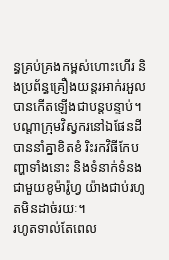ន្ធគ្រប់គ្រងកម្ពស់ហោះហើរ និងប្រព័ន្ធគ្រឿងយន្តរអាក់រអួល បានកើតឡើងជាបន្តបន្ទាប់។ បណ្តាក្រុមវិស្វករនៅឯផែនដី បាននាំគ្នាខិតខំ រិះរកវិធីកែបញ្ហាទាំងនោះ និងទំនាក់ទំនងជាមួយខូម៉ារ៉ូហ្វ យ៉ាងជាប់រហូតមិនដាច់រយៈ។
រហូតទាល់តែពេល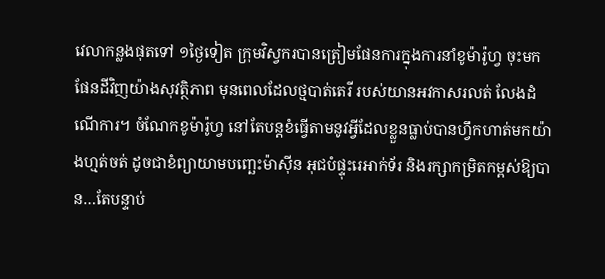វេលាកន្លងផុតទៅ ១ថ្ងៃទៀត ក្រុមវិស្វករបានត្រៀមផែនការក្នុងការនាំខូម៉ារ៉ូហ្វ ចុះមកផែនដីវិញយ៉ាងសុវត្ថិភាព មុនពេលដែលថ្មបាត់តេរី របស់យានអវកាសរលត់ លែងដំណើការ។ ចំណែកខូម៉ារ៉ូហ្វ នៅតែបន្តខំធ្វើតាមនូវអ្វីដែលខ្លួនធ្លាប់បានហ្វឹកហាត់មកយ៉ាងហ្មត់ចត់ ដូចជាខំព្យាយាមបញ្ឆេះម៉ាស៊ីន អុជបំផ្ទុះរេអាក់ទ័រ និងរក្សាកម្រិតកម្ពស់ឱ្យបាន…តែបន្ទាប់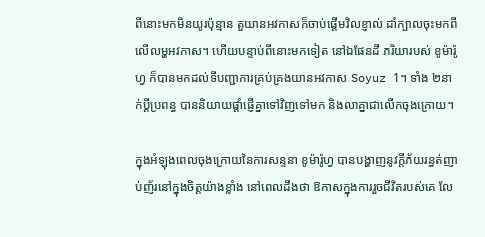ពីនោះមកមិនយូរប៉ុន្មាន តួយានអវកាសក៏ចាប់ផ្តើមវិលខ្ញាល់ ដាំក្បាលចុះមកពីលើលម្ហអវកាស។ ហើយបន្ទាប់ពីនោះមកទៀត នៅឯផែនដី ភរិយារបស់ ខូម៉ារ៉ូហ្វ ក៏បានមកដល់ទីបញ្ជាការគ្រប់គ្រងយានអវកាស Soyuz 1។ ទាំង ២នាក់ប្ដីប្រពន្ធ បាននិយាយផ្តាំផ្ញើគ្នាទៅវិញទៅមក និងលាគ្នាជាលើកចុងក្រោយ។

ក្នុងអំឡុងពេលចុងក្រោយនៃការសន្ទនា ខូម៉ារ៉ូហ្វ បានបង្ហាញនូវក្ដីភ័យរន្ធត់ញាប់ញ័រនៅក្នុងចិត្តយ៉ាងខ្លាំង នៅពេលដឹងថា ឱកាសក្នុងការរួចជីវិតរបស់គេ លែ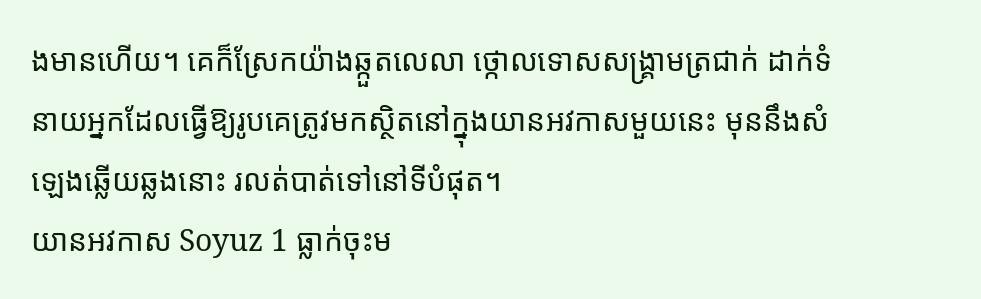ងមានហើយ។ គេក៏ស្រែកយ៉ាងឆ្កួតលេលា ថ្កោលទោសសង្រ្គាមត្រជាក់ ដាក់ទំនាយអ្នកដែលធ្វើឱ្យរូបគេត្រូវមកស្ថិតនៅក្នុងយានអវកាសមួយនេះ មុននឹងសំឡេងឆ្លើយឆ្លងនោះ រលត់បាត់ទៅនៅទីបំផុត។
យានអវកាស Soyuz 1 ធ្លាក់ចុះម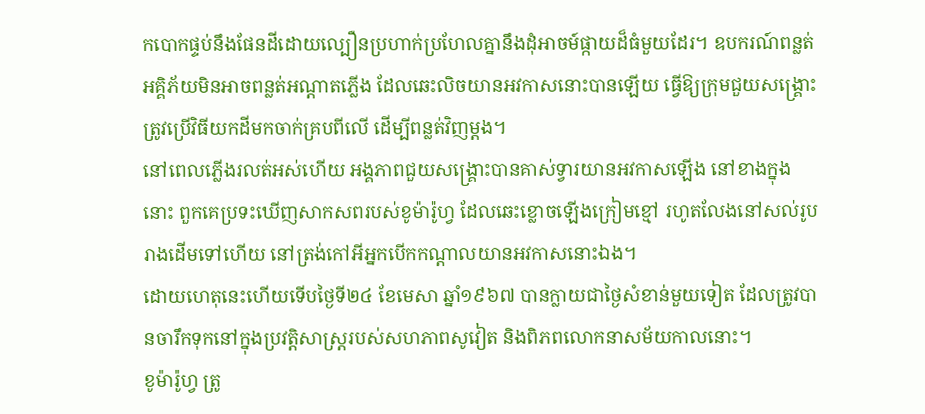កបោកផ្ទប់នឹងផែនដីដោយល្បឿនប្រហាក់ប្រហែលគ្នានឹងដុំអាចម៍ផ្កាយដ៏ធំមួយដែរ។ ឧបករណ៍ពន្លត់អគ្គិភ័យមិនអាចពន្លត់អណ្តាតភ្លើង ដែលឆេះលិចយានអវកាសនោះបានឡើយ ធ្វើឱ្យក្រុមជួយសង្រ្គោះ ត្រូវប្រើវិធីយកដីមកចាក់គ្របពីលើ ដើម្បីពន្លត់វិញម្តង។
នៅពេលភ្លើងរលត់អស់ហើយ អង្គភាពជួយសង្រ្គោះបានគាស់ទ្វារយានអវកាសឡើង នៅខាងក្នុងនោះ ពួកគេប្រទះឃើញសាកសពរបស់ខូម៉ារ៉ូហ្វ ដែលឆេះខ្លោចឡើងក្រៀមខ្មៅ រហូតលែងនៅសល់រូបរាងដើមទៅហើយ នៅត្រង់កៅអីអ្នកបើកកណ្តាលយានអវកាសនោះឯង។
ដោយហេតុនេះហើយទើបថ្ងៃទី២៤ ខែមេសា ឆ្នាំ១៩៦៧ បានក្លាយជាថ្ងៃសំខាន់មួយទៀត ដែលត្រូវបានចារឹកទុកនៅក្នុងប្រវត្តិសាស្រ្តរបស់សហភាពសូវៀត និងពិភពលោកនាសម័យកាលនោះ។
ខូម៉ារ៉ូហ្វ ត្រូ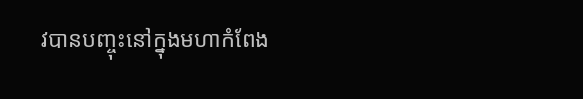វបានបញ្ចុះនៅក្នុងមហាកំពែង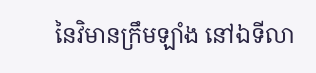នៃវិមានក្រឹមឡាំង នៅឯទីលា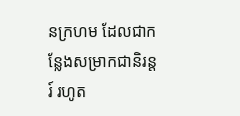នក្រហម ដែលជាកន្លែងសម្រាកជានិរន្តរ៍ រហូត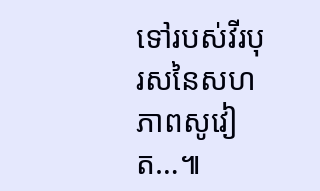ទៅរបស់វីរបុរសនៃសហភាពសូវៀត…៕